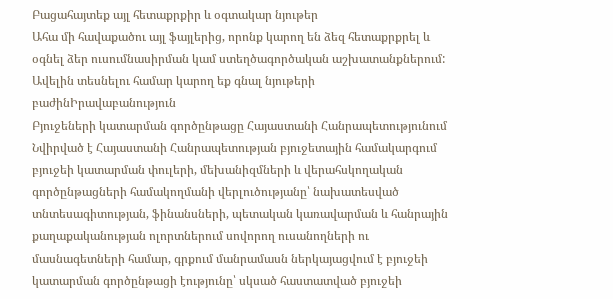Բացահայտեք այլ հետաքրքիր և օգտակար նյութեր
Ահա մի հավաքածու այլ ֆայլերից, որոնք կարող են ձեզ հետաքրքրել և օգնել ձեր ուսումնասիրման կամ ստեղծագործական աշխատանքներում: Ավելին տեսնելու համար կարող եք գնալ նյութերի բաժինԻրավաբանություն
Բյուջեների կատարման գործընթացը Հայաստանի Հանրապետությունում
Նվիրված է Հայաստանի Հանրապետության բյուջետային համակարգում բյուջեի կատարման փուլերի, մեխանիզմների և վերահսկողական գործընթացների համակողմանի վերլուծությանը՝ նախատեսված տնտեսագիտության, ֆինանսների, պետական կառավարման և հանրային քաղաքականության ոլորտներում սովորող ուսանողների ու մասնագետների համար, գրքում մանրամասն ներկայացվում է բյուջեի կատարման գործընթացի էությունը՝ սկսած հաստատված բյուջեի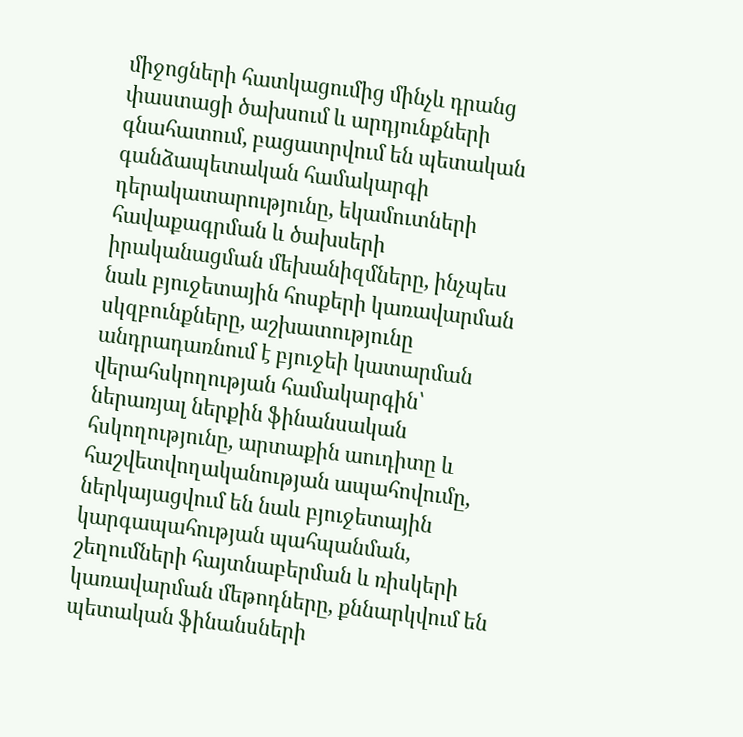միջոցների հատկացումից մինչև դրանց փաստացի ծախսում և արդյունքների գնահատում, բացատրվում են պետական գանձապետական համակարգի դերակատարությունը, եկամուտների հավաքագրման և ծախսերի իրականացման մեխանիզմները, ինչպես նաև բյուջետային հոսքերի կառավարման սկզբունքները, աշխատությունը անդրադառնում է բյուջեի կատարման վերահսկողության համակարգին՝ ներառյալ ներքին ֆինանսական հսկողությունը, արտաքին աուդիտը և հաշվետվողականության ապահովումը, ներկայացվում են նաև բյուջետային կարգապահության պահպանման, շեղումների հայտնաբերման և ռիսկերի կառավարման մեթոդները, քննարկվում են պետական ֆինանսների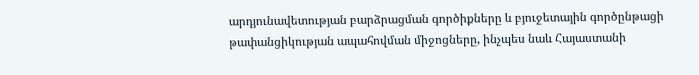արդյունավետության բարձրացման գործիքները և բյուջետային գործընթացի թափանցիկության ապահովման միջոցները, ինչպես նաև Հայաստանի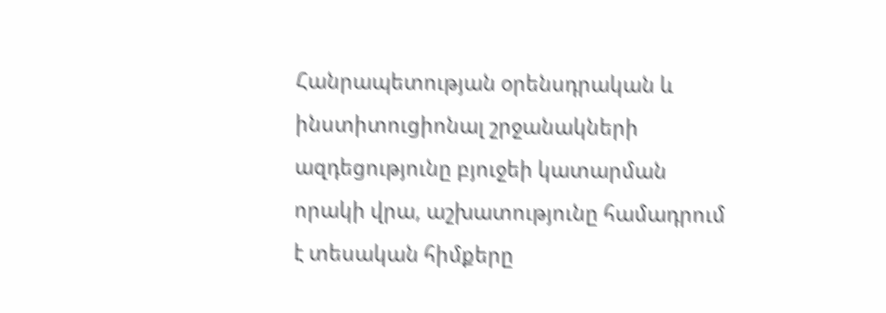Հանրապետության օրենսդրական և ինստիտուցիոնալ շրջանակների ազդեցությունը բյուջեի կատարման որակի վրա, աշխատությունը համադրում է տեսական հիմքերը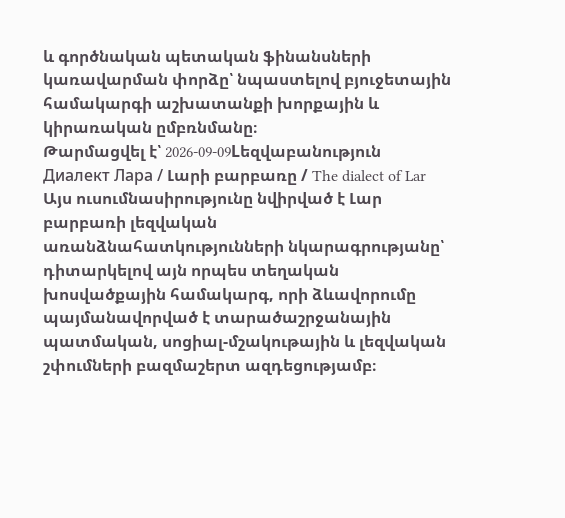և գործնական պետական ֆինանսների կառավարման փորձը՝ նպաստելով բյուջետային համակարգի աշխատանքի խորքային և կիրառական ըմբռնմանը։
Թարմացվել է՝ 2026-09-09Lեզվաբանություն
Диалект Лара / Լարի բարբառը / The dialect of Lar
Այս ուսումնասիրությունը նվիրված է Լար բարբառի լեզվական առանձնահատկությունների նկարագրությանը՝ դիտարկելով այն որպես տեղական խոսվածքային համակարգ, որի ձևավորումը պայմանավորված է տարածաշրջանային պատմական, սոցիալ-մշակութային և լեզվական շփումների բազմաշերտ ազդեցությամբ։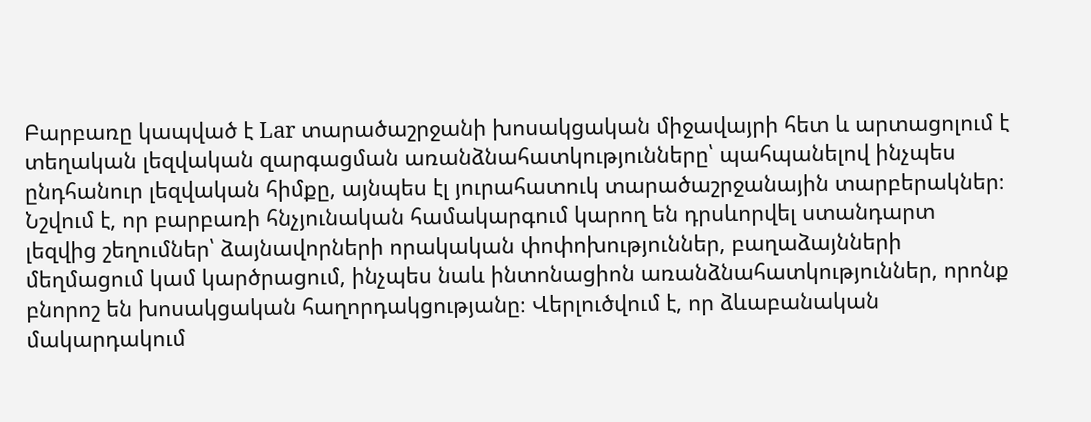Բարբառը կապված է Lar տարածաշրջանի խոսակցական միջավայրի հետ և արտացոլում է տեղական լեզվական զարգացման առանձնահատկությունները՝ պահպանելով ինչպես ընդհանուր լեզվական հիմքը, այնպես էլ յուրահատուկ տարածաշրջանային տարբերակներ։ Նշվում է, որ բարբառի հնչյունական համակարգում կարող են դրսևորվել ստանդարտ լեզվից շեղումներ՝ ձայնավորների որակական փոփոխություններ, բաղաձայնների մեղմացում կամ կարծրացում, ինչպես նաև ինտոնացիոն առանձնահատկություններ, որոնք բնորոշ են խոսակցական հաղորդակցությանը։ Վերլուծվում է, որ ձևաբանական մակարդակում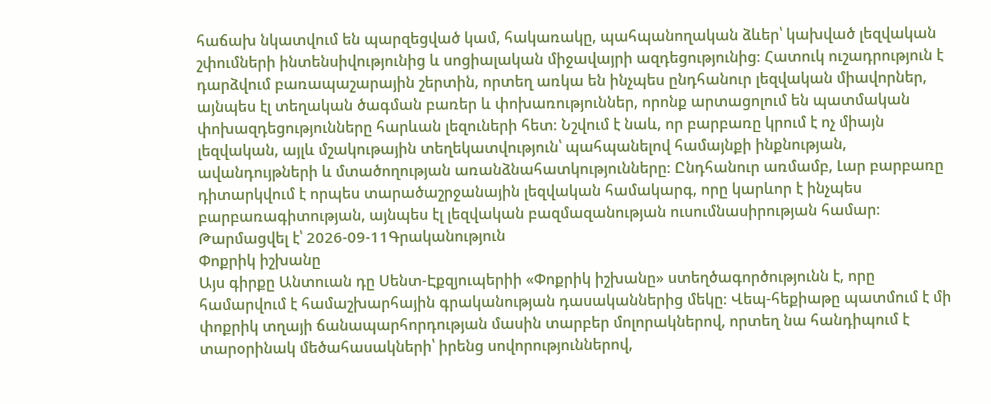հաճախ նկատվում են պարզեցված կամ, հակառակը, պահպանողական ձևեր՝ կախված լեզվական շփումների ինտենսիվությունից և սոցիալական միջավայրի ազդեցությունից։ Հատուկ ուշադրություն է դարձվում բառապաշարային շերտին, որտեղ առկա են ինչպես ընդհանուր լեզվական միավորներ, այնպես էլ տեղական ծագման բառեր և փոխառություններ, որոնք արտացոլում են պատմական փոխազդեցությունները հարևան լեզուների հետ։ Նշվում է նաև, որ բարբառը կրում է ոչ միայն լեզվական, այլև մշակութային տեղեկատվություն՝ պահպանելով համայնքի ինքնության, ավանդույթների և մտածողության առանձնահատկությունները։ Ընդհանուր առմամբ, Լար բարբառը դիտարկվում է որպես տարածաշրջանային լեզվական համակարգ, որը կարևոր է ինչպես բարբառագիտության, այնպես էլ լեզվական բազմազանության ուսումնասիրության համար։
Թարմացվել է՝ 2026-09-11Գրականություն
Փոքրիկ իշխանը
Այս գիրքը Անտուան դը Սենտ-Էքզյուպերիի «Փոքրիկ իշխանը» ստեղծագործությունն է, որը համարվում է համաշխարհային գրականության դասականներից մեկը։ Վեպ-հեքիաթը պատմում է մի փոքրիկ տղայի ճանապարհորդության մասին տարբեր մոլորակներով, որտեղ նա հանդիպում է տարօրինակ մեծահասակների՝ իրենց սովորություններով,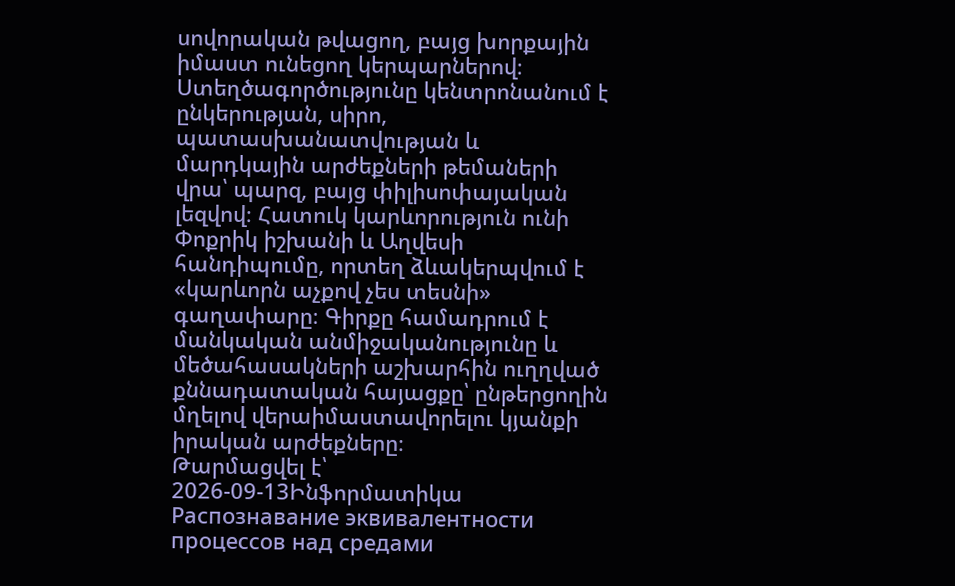սովորական թվացող, բայց խորքային իմաստ ունեցող կերպարներով։ Ստեղծագործությունը կենտրոնանում է ընկերության, սիրո, պատասխանատվության և մարդկային արժեքների թեմաների վրա՝ պարզ, բայց փիլիսոփայական լեզվով։ Հատուկ կարևորություն ունի Փոքրիկ իշխանի և Աղվեսի հանդիպումը, որտեղ ձևակերպվում է «կարևորն աչքով չես տեսնի» գաղափարը։ Գիրքը համադրում է մանկական անմիջականությունը և մեծահասակների աշխարհին ուղղված քննադատական հայացքը՝ ընթերցողին մղելով վերաիմաստավորելու կյանքի իրական արժեքները։
Թարմացվել է՝ 2026-09-13Ինֆորմատիկա
Распознавание эквивалентности процессов над средами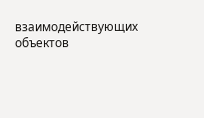взаимодействующих объектов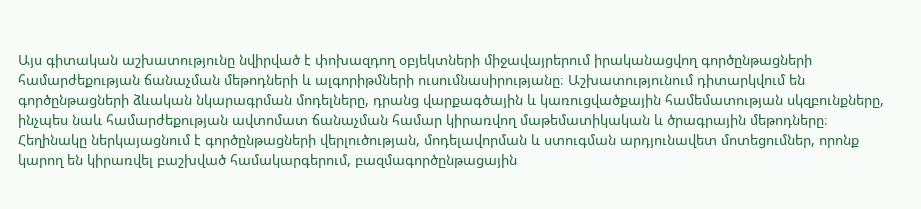Այս գիտական աշխատությունը նվիրված է փոխազդող օբյեկտների միջավայրերում իրականացվող գործընթացների համարժեքության ճանաչման մեթոդների և ալգորիթմների ուսումնասիրությանը։ Աշխատությունում դիտարկվում են գործընթացների ձևական նկարագրման մոդելները, դրանց վարքագծային և կառուցվածքային համեմատության սկզբունքները, ինչպես նաև համարժեքության ավտոմատ ճանաչման համար կիրառվող մաթեմատիկական և ծրագրային մեթոդները։ Հեղինակը ներկայացնում է գործընթացների վերլուծության, մոդելավորման և ստուգման արդյունավետ մոտեցումներ, որոնք կարող են կիրառվել բաշխված համակարգերում, բազմագործընթացային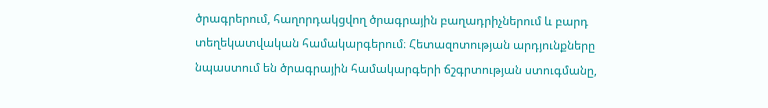ծրագրերում, հաղորդակցվող ծրագրային բաղադրիչներում և բարդ տեղեկատվական համակարգերում։ Հետազոտության արդյունքները նպաստում են ծրագրային համակարգերի ճշգրտության ստուգմանը,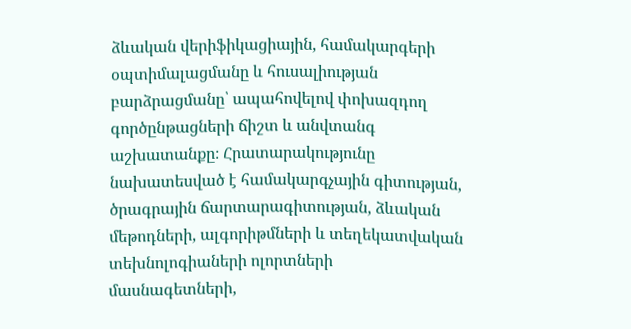ձևական վերիֆիկացիային, համակարգերի օպտիմալացմանը և հուսալիության բարձրացմանը՝ ապահովելով փոխազդող գործընթացների ճիշտ և անվտանգ աշխատանքը։ Հրատարակությունը նախատեսված է համակարգչային գիտության, ծրագրային ճարտարագիտության, ձևական մեթոդների, ալգորիթմների և տեղեկատվական տեխնոլոգիաների ոլորտների մասնագետների,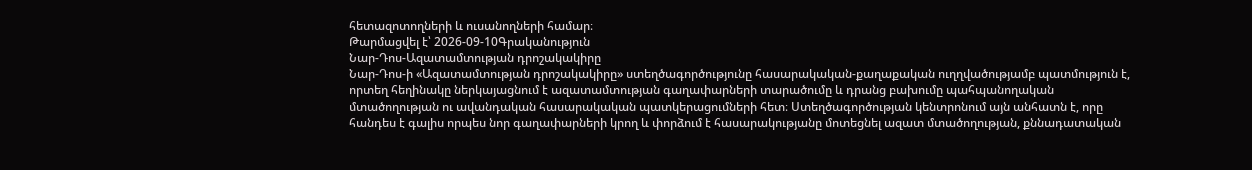հետազոտողների և ուսանողների համար։
Թարմացվել է՝ 2026-09-10Գրականություն
Նար-Դոս-Ազատամտության դրոշակակիրը
Նար-Դոս-ի «Ազատամտության դրոշակակիրը» ստեղծագործությունը հասարակական-քաղաքական ուղղվածությամբ պատմություն է, որտեղ հեղինակը ներկայացնում է ազատամտության գաղափարների տարածումը և դրանց բախումը պահպանողական մտածողության ու ավանդական հասարակական պատկերացումների հետ։ Ստեղծագործության կենտրոնում այն անհատն է, որը հանդես է գալիս որպես նոր գաղափարների կրող և փորձում է հասարակությանը մոտեցնել ազատ մտածողության, քննադատական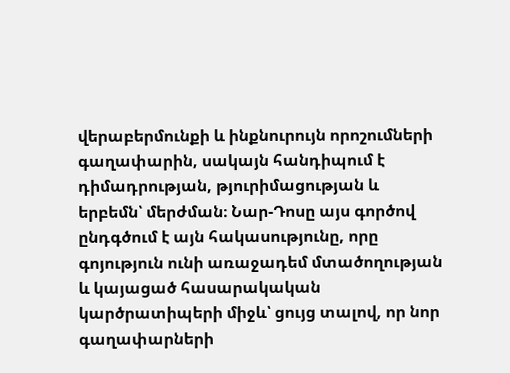վերաբերմունքի և ինքնուրույն որոշումների գաղափարին, սակայն հանդիպում է դիմադրության, թյուրիմացության և երբեմն՝ մերժման։ Նար-Դոսը այս գործով ընդգծում է այն հակասությունը, որը գոյություն ունի առաջադեմ մտածողության և կայացած հասարակական կարծրատիպերի միջև՝ ցույց տալով, որ նոր գաղափարների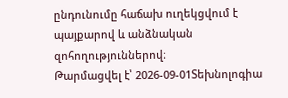ընդունումը հաճախ ուղեկցվում է պայքարով և անձնական զոհողություններով։
Թարմացվել է՝ 2026-09-01Տեխնոլոգիա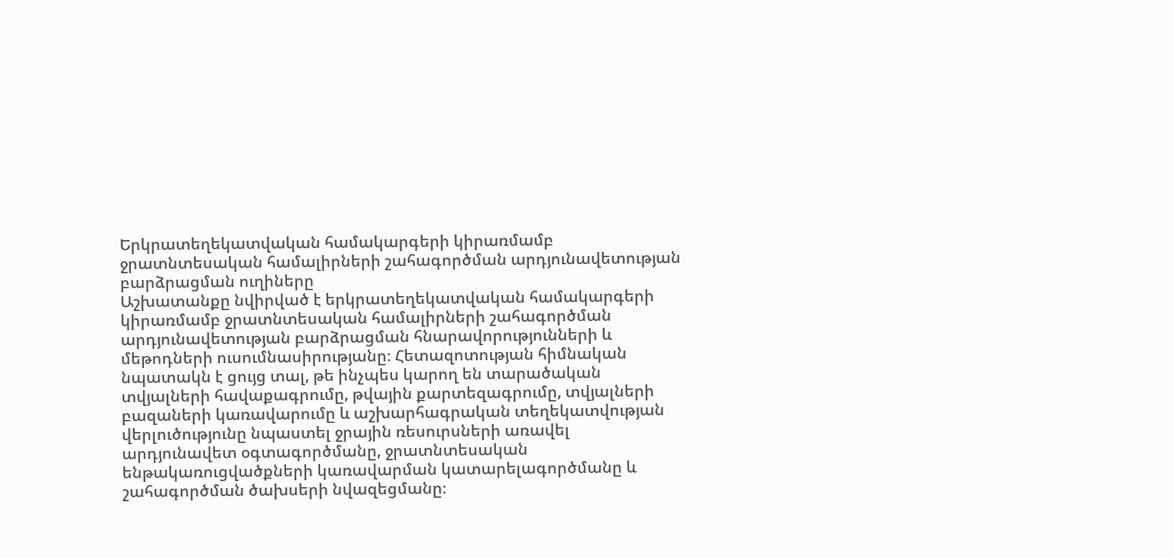Երկրատեղեկատվական համակարգերի կիրառմամբ ջրատնտեսական համալիրների շահագործման արդյունավետության բարձրացման ուղիները
Աշխատանքը նվիրված է երկրատեղեկատվական համակարգերի կիրառմամբ ջրատնտեսական համալիրների շահագործման արդյունավետության բարձրացման հնարավորությունների և մեթոդների ուսումնասիրությանը։ Հետազոտության հիմնական նպատակն է ցույց տալ, թե ինչպես կարող են տարածական տվյալների հավաքագրումը, թվային քարտեզագրումը, տվյալների բազաների կառավարումը և աշխարհագրական տեղեկատվության վերլուծությունը նպաստել ջրային ռեսուրսների առավել արդյունավետ օգտագործմանը, ջրատնտեսական ենթակառուցվածքների կառավարման կատարելագործմանը և շահագործման ծախսերի նվազեցմանը։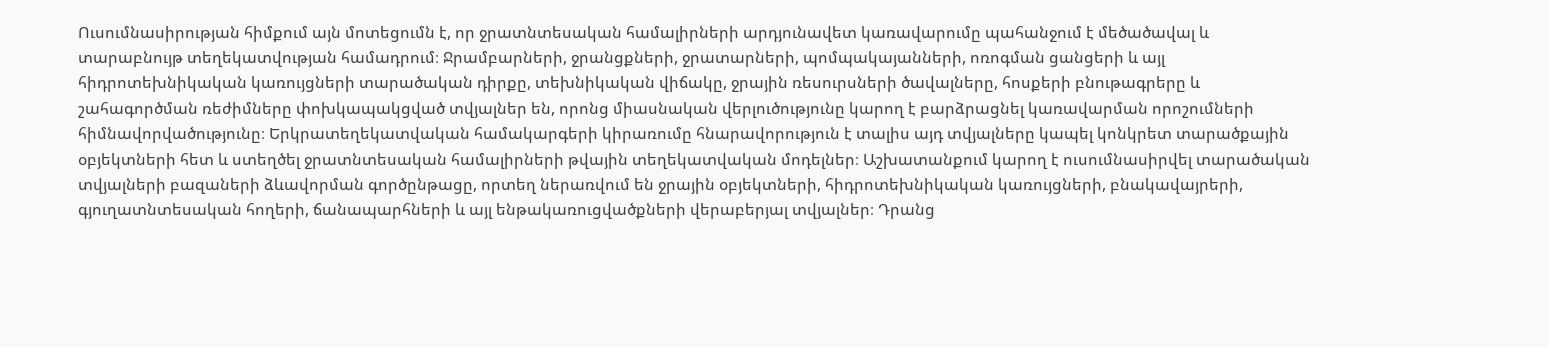Ուսումնասիրության հիմքում այն մոտեցումն է, որ ջրատնտեսական համալիրների արդյունավետ կառավարումը պահանջում է մեծածավալ և տարաբնույթ տեղեկատվության համադրում։ Ջրամբարների, ջրանցքների, ջրատարների, պոմպակայանների, ոռոգման ցանցերի և այլ հիդրոտեխնիկական կառույցների տարածական դիրքը, տեխնիկական վիճակը, ջրային ռեսուրսների ծավալները, հոսքերի բնութագրերը և շահագործման ռեժիմները փոխկապակցված տվյալներ են, որոնց միասնական վերլուծությունը կարող է բարձրացնել կառավարման որոշումների հիմնավորվածությունը։ Երկրատեղեկատվական համակարգերի կիրառումը հնարավորություն է տալիս այդ տվյալները կապել կոնկրետ տարածքային օբյեկտների հետ և ստեղծել ջրատնտեսական համալիրների թվային տեղեկատվական մոդելներ։ Աշխատանքում կարող է ուսումնասիրվել տարածական տվյալների բազաների ձևավորման գործընթացը, որտեղ ներառվում են ջրային օբյեկտների, հիդրոտեխնիկական կառույցների, բնակավայրերի, գյուղատնտեսական հողերի, ճանապարհների և այլ ենթակառուցվածքների վերաբերյալ տվյալներ։ Դրանց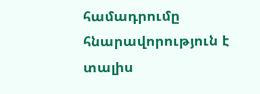համադրումը հնարավորություն է տալիս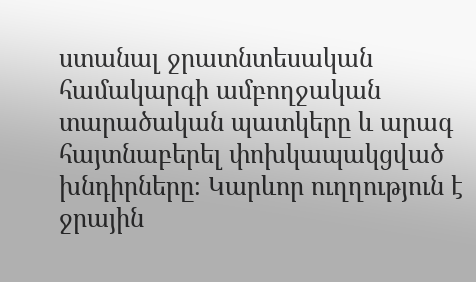ստանալ ջրատնտեսական համակարգի ամբողջական տարածական պատկերը և արագ հայտնաբերել փոխկապակցված խնդիրները։ Կարևոր ուղղություն է ջրային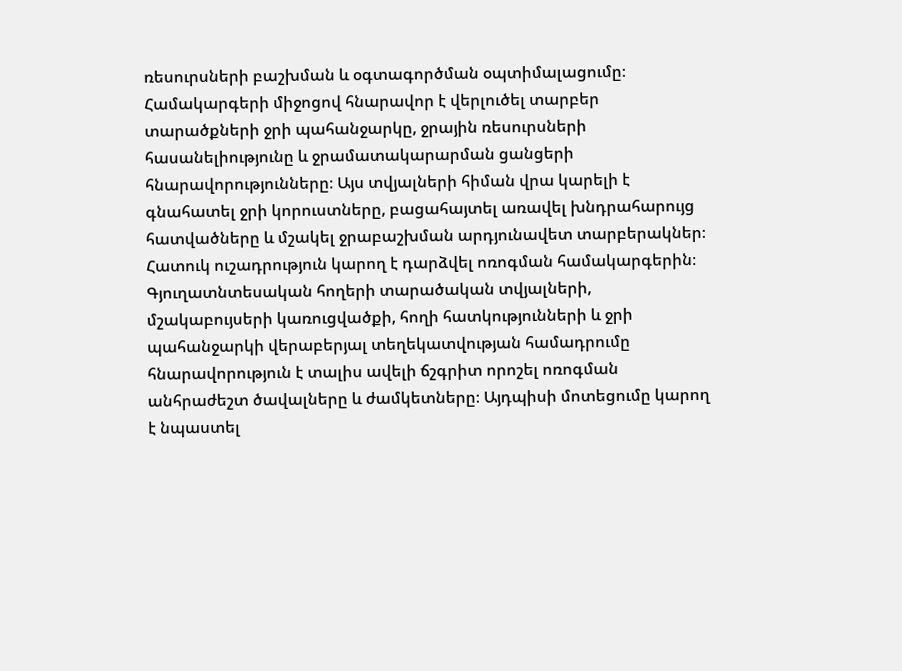ռեսուրսների բաշխման և օգտագործման օպտիմալացումը։ Համակարգերի միջոցով հնարավոր է վերլուծել տարբեր տարածքների ջրի պահանջարկը, ջրային ռեսուրսների հասանելիությունը և ջրամատակարարման ցանցերի հնարավորությունները։ Այս տվյալների հիման վրա կարելի է գնահատել ջրի կորուստները, բացահայտել առավել խնդրահարույց հատվածները և մշակել ջրաբաշխման արդյունավետ տարբերակներ։ Հատուկ ուշադրություն կարող է դարձվել ոռոգման համակարգերին։ Գյուղատնտեսական հողերի տարածական տվյալների, մշակաբույսերի կառուցվածքի, հողի հատկությունների և ջրի պահանջարկի վերաբերյալ տեղեկատվության համադրումը հնարավորություն է տալիս ավելի ճշգրիտ որոշել ոռոգման անհրաժեշտ ծավալները և ժամկետները։ Այդպիսի մոտեցումը կարող է նպաստել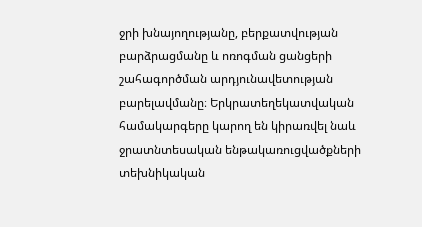ջրի խնայողությանը, բերքատվության բարձրացմանը և ոռոգման ցանցերի շահագործման արդյունավետության բարելավմանը։ Երկրատեղեկատվական համակարգերը կարող են կիրառվել նաև ջրատնտեսական ենթակառուցվածքների տեխնիկական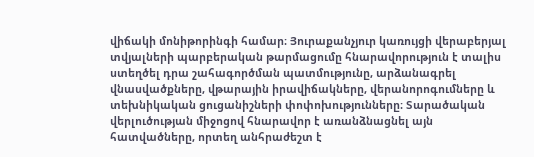վիճակի մոնիթորինգի համար։ Յուրաքանչյուր կառույցի վերաբերյալ տվյալների պարբերական թարմացումը հնարավորություն է տալիս ստեղծել դրա շահագործման պատմությունը, արձանագրել վնասվածքները, վթարային իրավիճակները, վերանորոգումները և տեխնիկական ցուցանիշների փոփոխությունները։ Տարածական վերլուծության միջոցով հնարավոր է առանձնացնել այն հատվածները, որտեղ անհրաժեշտ է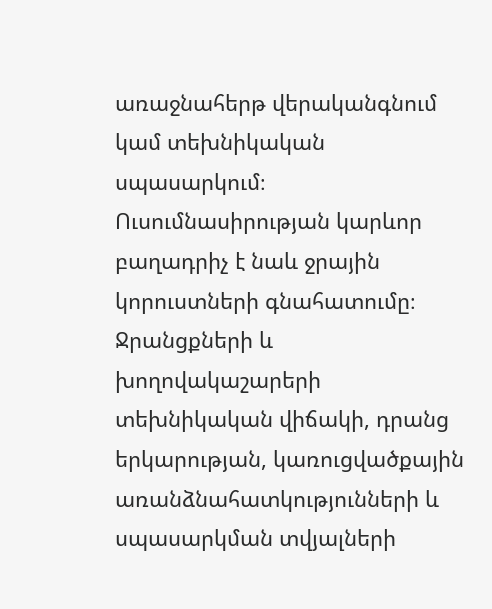առաջնահերթ վերականգնում կամ տեխնիկական սպասարկում։ Ուսումնասիրության կարևոր բաղադրիչ է նաև ջրային կորուստների գնահատումը։ Ջրանցքների և խողովակաշարերի տեխնիկական վիճակի, դրանց երկարության, կառուցվածքային առանձնահատկությունների և սպասարկման տվյալների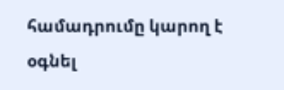համադրումը կարող է օգնել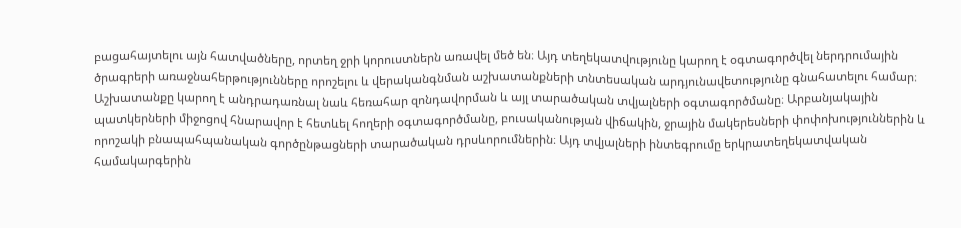բացահայտելու այն հատվածները, որտեղ ջրի կորուստներն առավել մեծ են։ Այդ տեղեկատվությունը կարող է օգտագործվել ներդրումային ծրագրերի առաջնահերթությունները որոշելու և վերականգնման աշխատանքների տնտեսական արդյունավետությունը գնահատելու համար։ Աշխատանքը կարող է անդրադառնալ նաև հեռահար զոնդավորման և այլ տարածական տվյալների օգտագործմանը։ Արբանյակային պատկերների միջոցով հնարավոր է հետևել հողերի օգտագործմանը, բուսականության վիճակին, ջրային մակերեսների փոփոխություններին և որոշակի բնապահպանական գործընթացների տարածական դրսևորումներին։ Այդ տվյալների ինտեգրումը երկրատեղեկատվական համակարգերին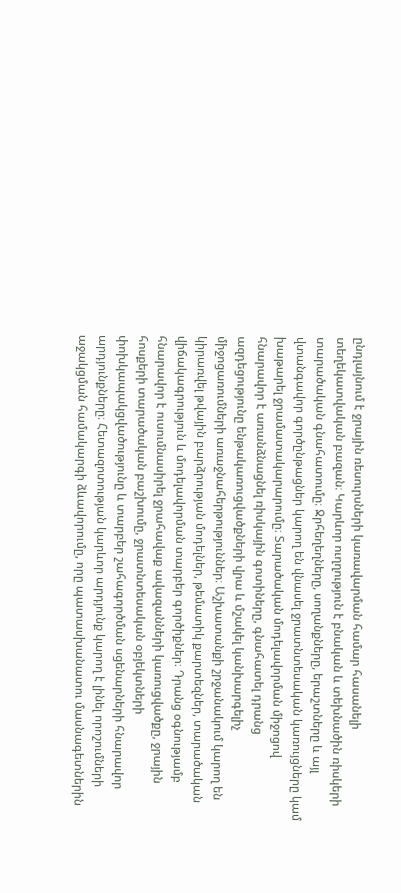ընդլայնում է ջրային ռեսուրսների կառավարման համար հասանելի տեղեկատվական բազան։ Կարևոր ուղղություն է բնական և տեխնածին ռիսկերի տարածական գնահատումը։ Ջրհեղեղները, սողանքները, երաշտները և այլ վտանգավոր գործընթացներ կարող են վնասել ջրատնտեսական կառույցները կամ խաթարել ջրամատակարարումը։ Տարածական մոդելավորման միջոցով հնարավոր է առանձնացնել ռիսկային գոտիները, գնահատել դրանց ազդեցությունը ենթակառուցվածքների վրա և մշակել կանխարգելիչ միջոցառումների առաջնահերթություններ։ Աշխատանքի շրջանակում կարող են կիրառվել թվային բարձրության մոդելներ, թեմատիկ քարտեզներ, տարածական վիճակագրություն և մոդելավորման տարբեր գործիքներ։ Դրանց օգնությամբ հնարավոր է ուսումնասիրել ջրահավաք ավազանների կառուցվածքը, ջրային հոսքերի տարածական բաշխումը, ջրատնտեսական օբյեկտների փոխկապակցվածությունը և տարբեր շահագործման սցենարների հնարավոր արդյունքները։ Հետազոտության կարևոր արդյունք կարող է լինել որոշումների աջակցման համակարգի ձևավորումը, որը պատասխանատու մասնագետներին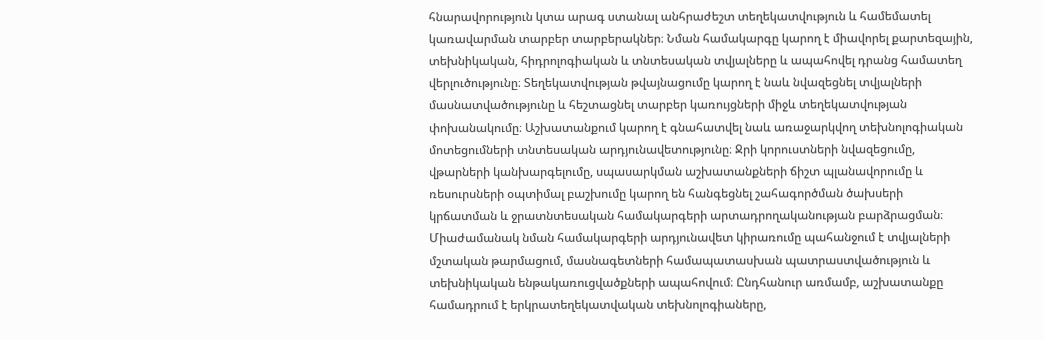հնարավորություն կտա արագ ստանալ անհրաժեշտ տեղեկատվություն և համեմատել կառավարման տարբեր տարբերակներ։ Նման համակարգը կարող է միավորել քարտեզային, տեխնիկական, հիդրոլոգիական և տնտեսական տվյալները և ապահովել դրանց համատեղ վերլուծությունը։ Տեղեկատվության թվայնացումը կարող է նաև նվազեցնել տվյալների մասնատվածությունը և հեշտացնել տարբեր կառույցների միջև տեղեկատվության փոխանակումը։ Աշխատանքում կարող է գնահատվել նաև առաջարկվող տեխնոլոգիական մոտեցումների տնտեսական արդյունավետությունը։ Ջրի կորուստների նվազեցումը, վթարների կանխարգելումը, սպասարկման աշխատանքների ճիշտ պլանավորումը և ռեսուրսների օպտիմալ բաշխումը կարող են հանգեցնել շահագործման ծախսերի կրճատման և ջրատնտեսական համակարգերի արտադրողականության բարձրացման։ Միաժամանակ նման համակարգերի արդյունավետ կիրառումը պահանջում է տվյալների մշտական թարմացում, մասնագետների համապատասխան պատրաստվածություն և տեխնիկական ենթակառուցվածքների ապահովում։ Ընդհանուր առմամբ, աշխատանքը համադրում է երկրատեղեկատվական տեխնոլոգիաները,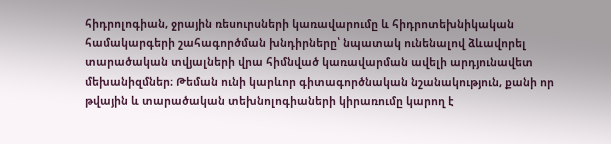հիդրոլոգիան, ջրային ռեսուրսների կառավարումը և հիդրոտեխնիկական համակարգերի շահագործման խնդիրները՝ նպատակ ունենալով ձևավորել տարածական տվյալների վրա հիմնված կառավարման ավելի արդյունավետ մեխանիզմներ։ Թեման ունի կարևոր գիտագործնական նշանակություն, քանի որ թվային և տարածական տեխնոլոգիաների կիրառումը կարող է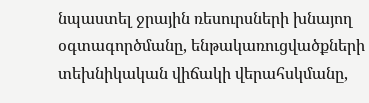նպաստել ջրային ռեսուրսների խնայող օգտագործմանը, ենթակառուցվածքների տեխնիկական վիճակի վերահսկմանը,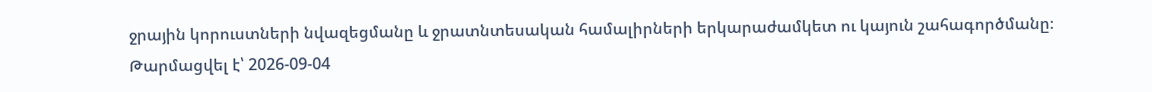ջրային կորուստների նվազեցմանը և ջրատնտեսական համալիրների երկարաժամկետ ու կայուն շահագործմանը։
Թարմացվել է՝ 2026-09-04